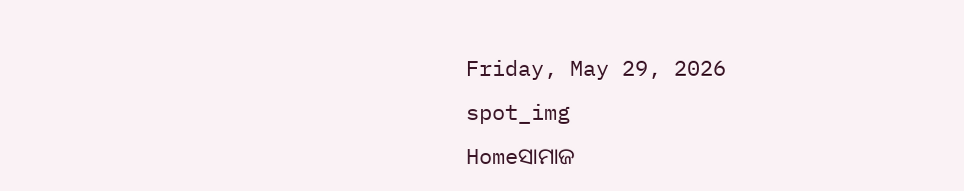Friday, May 29, 2026
spot_img
Homeସାମାଜ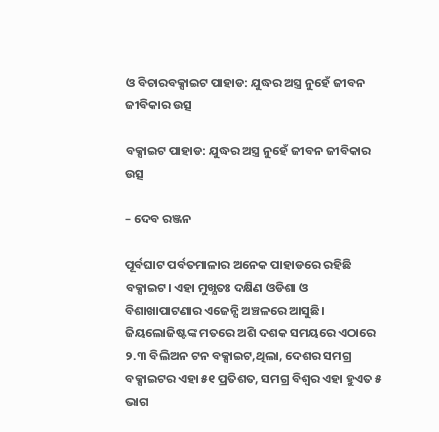ଓ ବିଚାରବକ୍ସାଇଟ ପାହାଡ: ଯୁଦ୍ଧର ଅସ୍ତ୍ର ନୁହେଁ ଜୀବନ ଜୀବିକାର ଉତ୍ସ

ବକ୍ସାଇଟ ପାହାଡ: ଯୁଦ୍ଧର ଅସ୍ତ୍ର ନୁହେଁ ଜୀବନ ଜୀବିକାର ଉତ୍ସ

– ଦେବ ରଞ୍ଜନ

ପୂର୍ବଘାଟ ପର୍ବତମାଳାର ଅନେକ ପାହାଡରେ ରହିଛି ବକ୍ସାଇଟ। ଏହା ମୁଖ୍ଯତଃ ଦକ୍ଷିଣ ଓଡିଶା ଓ ବିଶାଖାପାଟଣାର ଏଜେନ୍ସି ଅଞ୍ଚଳରେ ଆସୁଛି। ଜିୟଲୋଜିଷ୍ଟଙ୍କ ମତରେ ଅଶି ଦଶକ ସମୟରେ ଏଠାରେ ୨.୩ ବିଲିଅନ ଟନ ବକ୍ସାଇଟ,ଥିଲା, ଦେଶର ସମଗ୍ର ବକ୍ସାଇଟର ଏହା ୫୧ ପ୍ରତିଶତ, ସମଗ୍ର ବିଶ୍ଵର ଏହା ହୁଏତ ୫ ଭାଗ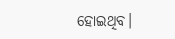ହୋଇଥିବ।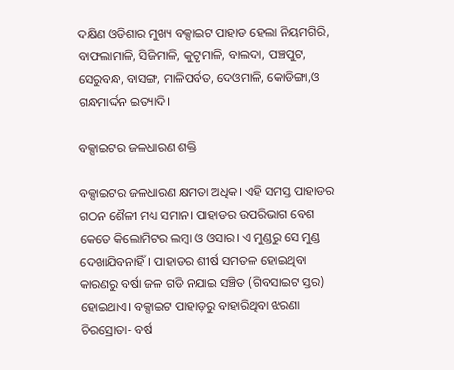ଦକ୍ଷିଣ ଓଡିଶାର ମୁଖ୍ୟ ବକ୍ସାଇଟ ପାହାଡ ହେଲା ନିୟମଗିରି, ବାଫଲାମାଳି, ସିଜିମାଳି, କୁଟୃମାଳି, ବାଲଦା, ପଞ୍ଚପୁଟ, ସେରୁବନ୍ଧ, ବାସଙ୍ଗ, ମାଳିପର୍ବତ, ଦେଓମାଳି, କୋଡିଙ୍ଗା,ଓ ଗନ୍ଧମାର୍ଦ୍ଦନ ଇତ୍ୟାଦି।

ବକ୍ସାଇଟର ଜଳଧାରଣ ଶକ୍ତି

ବକ୍ସାଇଟର ଜଳଧାରଣ କ୍ଷମତା ଅଧିକ। ଏହି ସମସ୍ତ ପାହାଡର ଗଠନ ଶୈଳୀ ମଧ୍ୟ ସମାନ। ପାହାଡର ଉପରିଭାଗ ବେଶ କେତେ କିଲୋମିଟର ଲମ୍ବା ଓ ଓସାର। ଏ ମୁଣ୍ଡରୁ ସେ ମୁଣ୍ଡ ଦେଖାଯିବନାହିଁ। ପାହାଡର ଶୀର୍ଷ ସମତଳ ହୋଇଥିବା କାରଣରୁ ବର୍ଷା ଜଳ ଗଡି ନଯାଇ ସଞ୍ଚିତ (ଗିବସାଇଟ ସ୍ତର) ହୋଇଥାଏ। ବକ୍ସାଇଟ ପାହାଡ଼ରୁ ବାହାରିଥିବା ଝରଣା ଚିରସ୍ରୋତା- ବର୍ଷ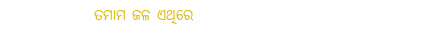ତମାମ ଜଳ ଏଥିରେ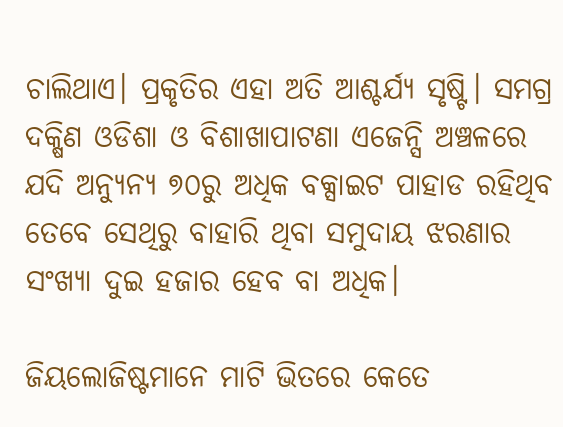ଚାଲିଥାଏ। ପ୍ରକୃତିର ଏହା ଅତି ଆଶ୍ଚର୍ଯ୍ୟ ସୃଷ୍ଟି। ସମଗ୍ର ଦକ୍ଷିଣ ଓଡିଶା ଓ ବିଶାଖାପାଟଣା ଏଜେନ୍ସି ଅଞ୍ଚଳରେ ଯଦି ଅନ୍ୟୁନ୍ୟ ୭୦ରୁ ଅଧିକ ବକ୍ସାଇଟ ପାହାଡ ରହିଥିବ ତେବେ ସେଥିରୁ ବାହାରି ଥିବା ସମୁଦାୟ ଝରଣାର ସଂଖ୍ୟା ଦୁଇ ହଜାର ହେବ ବା ଅଧିକ।

ଜିୟଲୋଜିଷ୍ଟମାନେ ମାଟି ଭିତରେ କେତେ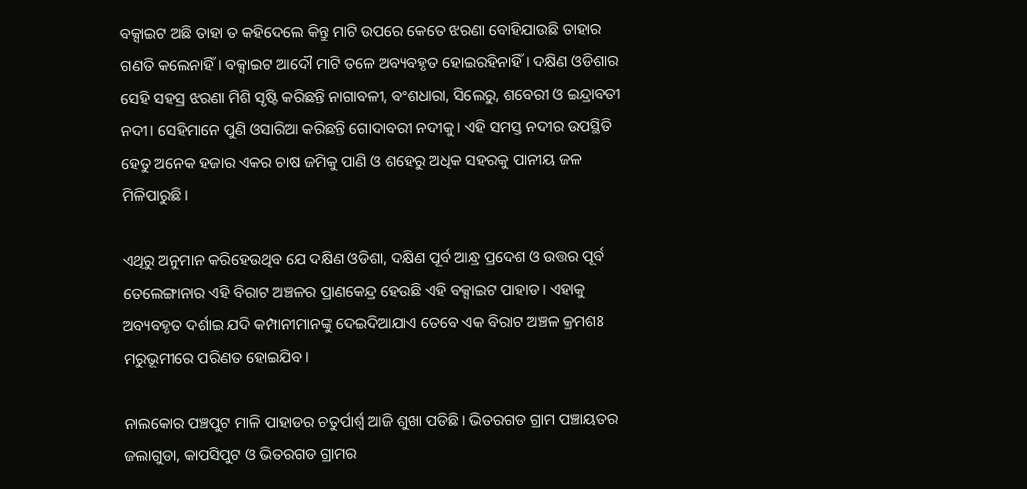ବକ୍ସାଇଟ ଅଛି ତାହା ତ କହିଦେଲେ କିନ୍ତୁ ମାଟି ଉପରେ କେତେ ଝରଣା ବୋହିଯାଉଛି ତାହାର ଗଣତି କଲେନାହିଁ। ବକ୍ସାଇଟ ଆଦୌ ମାଟି ତଳେ ଅବ୍ୟବହୃତ ହୋଇରହିନାହିଁ। ଦକ୍ଷିଣ ଓଡିଶାର ସେହି ସହସ୍ର ଝରଣା ମିଶି ସୃଷ୍ଟି କରିଛନ୍ତି ନାଗାବଳୀ, ବଂଶଧାରା, ସିଲେରୁ, ଶବେରୀ ଓ ଇନ୍ଦ୍ରାବତୀ ନଦୀ। ସେହିମାନେ ପୁଣି ଓସାରିଆ କରିଛନ୍ତି ଗୋଦାବରୀ ନଦୀକୁ। ଏହି ସମସ୍ତ ନଦୀର ଉପସ୍ଥିତି ହେତୁ ଅନେକ ହଜାର ଏକର ଚାଷ ଜମିକୁ ପାଣି ଓ ଶହେରୁ ଅଧିକ ସହରକୁ ପାନୀୟ ଜଳ ମିଳିପାରୁଛି।

ଏଥିରୁ ଅନୁମାନ କରିହେଉଥିବ ଯେ ଦକ୍ଷିଣ ଓଡିଶା, ଦକ୍ଷିଣ ପୂର୍ବ ଆନ୍ଧ୍ର ପ୍ରଦେଶ ଓ ଉତ୍ତର ପୂର୍ବ ତେଲେଙ୍ଗାନାର ଏହି ବିରାଟ ଅଞ୍ଚଳର ପ୍ରାଣକେନ୍ଦ୍ର ହେଉଛି ଏହି ବକ୍ସାଇଟ ପାହାଡ। ଏହାକୁ ଅବ୍ୟବହୃତ ଦର୍ଶାଇ ଯଦି କମ୍ପାନୀମାନଙ୍କୁ ଦେଇଦିଆଯାଏ ତେବେ ଏକ ବିରାଟ ଅଞ୍ଚଳ କ୍ରମଶଃ ମରୁଭୂମୀରେ ପରିଣତ ହୋଇଯିବ।

ନାଲକୋର ପଞ୍ଚପୁଟ ମାଳି ପାହାଡର ଚତୁର୍ପାର୍ଶ୍ୱ ଆଜି ଶୁଖା ପଡିଛି। ଭିତରଗଡ ଗ୍ରାମ ପଞ୍ଚାୟତର ଜଲାଗୁଡା, କାପସିପୁଟ ଓ ଭିତରଗଡ ଗ୍ରାମର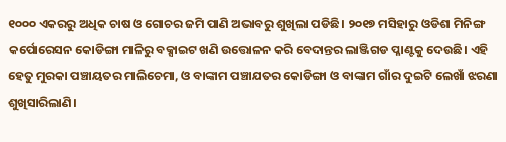୧୦୦୦ ଏକରରୁ ଅଧିକ ଚାଷ ଓ ଗୋଚର ଜମି ପାଣି ଅଭାବରୁ ଶୁଖିଲା ପଡିଛି। ୨୦୧୭ ମସିହାରୁ ଓଡିଶା ମିନିଙ୍ଗ କର୍ପୋରେସନ କୋଡିଙ୍ଗା ମାଳିରୁ ବକ୍ସାଇଟ ଖଣି ଉତ୍ତୋଳନ କରି ବେଦାନ୍ତର ଲାଞ୍ଜିଗଡ ପ୍ଳାଣ୍ଟକୁ ଦେଉଛି। ଏହି ହେତୁ ମୁରକା ପଞ୍ଚାୟତର ମାଲିଚେମା, ଓ ବାଙ୍କାମ ପଞ୍ଚାଯତର କୋଡିଙ୍ଗା ଓ ବାଙ୍କାମ ଗାଁର ଦୁଇଟି ଲେଖାଁ ଝରଣା ଶୁଖିସାରିଲାଣି।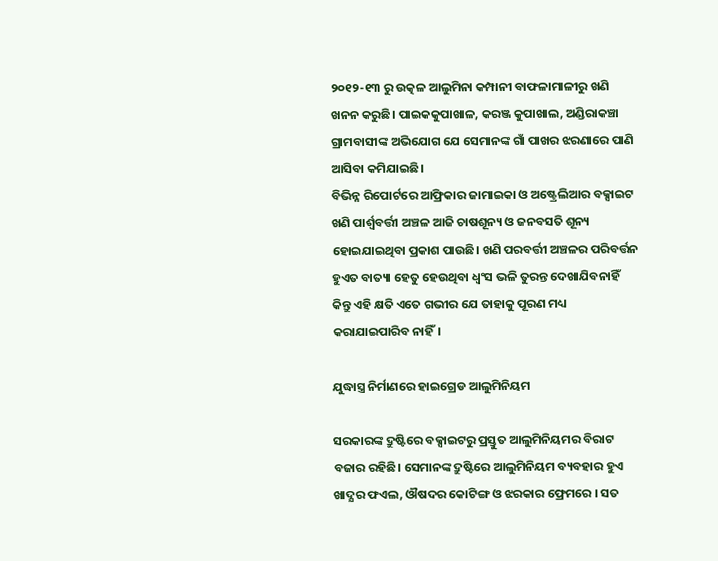୨୦୧୨-୧୩ ରୁ ଉତ୍କଳ ଆଲୁମିନା କମ୍ପାନୀ ବାଫଳାମାଳୀରୁ ଖଣି ଖନନ କରୁଛି। ପାଇକକୁପାଖାଳ, କରଞ୍ଜ କୁପାଖାଲ, ଅଣ୍ଡିରାକଞ୍ଚା ଗ୍ରାମବାସୀଙ୍କ ଅଭିଯୋଗ ଯେ ସେମାନଙ୍କ ଗାଁ ପାଖର ଝରଣାରେ ପାଣି ଆସିବା କମିଯାଇଛି।
ବିଭିନ୍ନ ରିପୋର୍ଟରେ ଆଫ୍ରିକାର ଜାମାଇକା ଓ ଅଷ୍ଟ୍ରେଲିଆର ବକ୍ସାଇଟ ଖଣି ପାର୍ଶ୍ଵବର୍ତ୍ତୀ ଅଞ୍ଚଳ ଆଜି ଚାଷଶୂନ୍ୟ ଓ ଜନବସତି ଶୂନ୍ୟ ହୋଇଯାଇଥିବା ପ୍ରକାଶ ପାଉଛି। ଖଣି ପରବର୍ତ୍ତୀ ଅଞ୍ଚଳର ପରିବର୍ତ୍ତନ ହୁଏତ ବାତ୍ୟା ହେତୁ ହେଉଥିବା ଧ୍ଵଂସ ଭଳି ତୁରନ୍ତ ଦେଖାଯିବନାହିଁ କିନ୍ତୁ ଏହି କ୍ଷତି ଏତେ ଗଭୀର ଯେ ତାହାକୁ ପୂରଣ ମଧ୍ୟ କରାଯାଇପାରିବ ନାହିଁ।

ଯୁଦ୍ଧାସ୍ତ୍ର ନିର୍ମାଣରେ ହାଇଗ୍ରେଡ ଆଲୁମିନିୟମ

ସରକାରଙ୍କ ଦ୍ରୁଷ୍ଟିରେ ବକ୍ସାଇଟରୁ ପ୍ରସ୍ତୁତ ଆଲୁମିନିୟମର ବିରାଟ ବଜାର ରହିଛି। ସେମାନଙ୍କ ଦ୍ରୁଷ୍ଟିରେ ଆଲୁମିନିୟମ ବ୍ୟବହାର ହୁଏ ଖାଦ୍ଯର ଫଏଲ, ଔଷଦର କୋଟିଙ୍ଗ ଓ ଝରକାର ଫ୍ରେମରେ । ସତ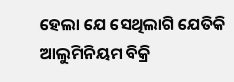ହେଲା ଯେ ସେଥିଲାଗି ଯେତିକି ଆଲୁମିନିୟମ ବିକ୍ରି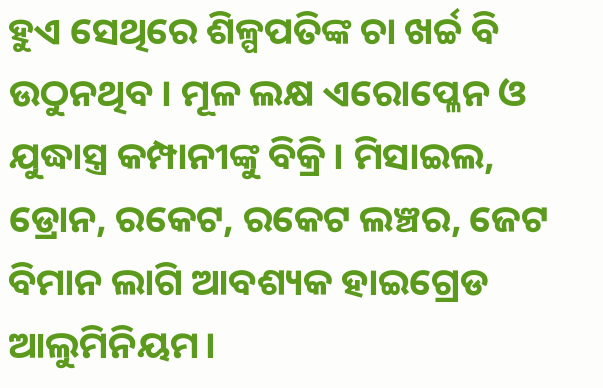ହୁଏ ସେଥିରେ ଶିଳ୍ପପତିଙ୍କ ଚା ଖର୍ଚ୍ଚ ବି ଉଠୁନଥିବ। ମୂଳ ଲକ୍ଷ ଏରୋପ୍ଳେନ ଓ ଯୁଦ୍ଧାସ୍ତ୍ର କମ୍ପାନୀଙ୍କୁ ବିକ୍ରି। ମିସାଇଲ, ଡ୍ରୋନ, ରକେଟ, ରକେଟ ଲଞ୍ଚର, ଜେଟ ବିମାନ ଲାଗି ଆବଶ୍ୟକ ହାଇଗ୍ରେଡ ଆଲୁମିନିୟମ।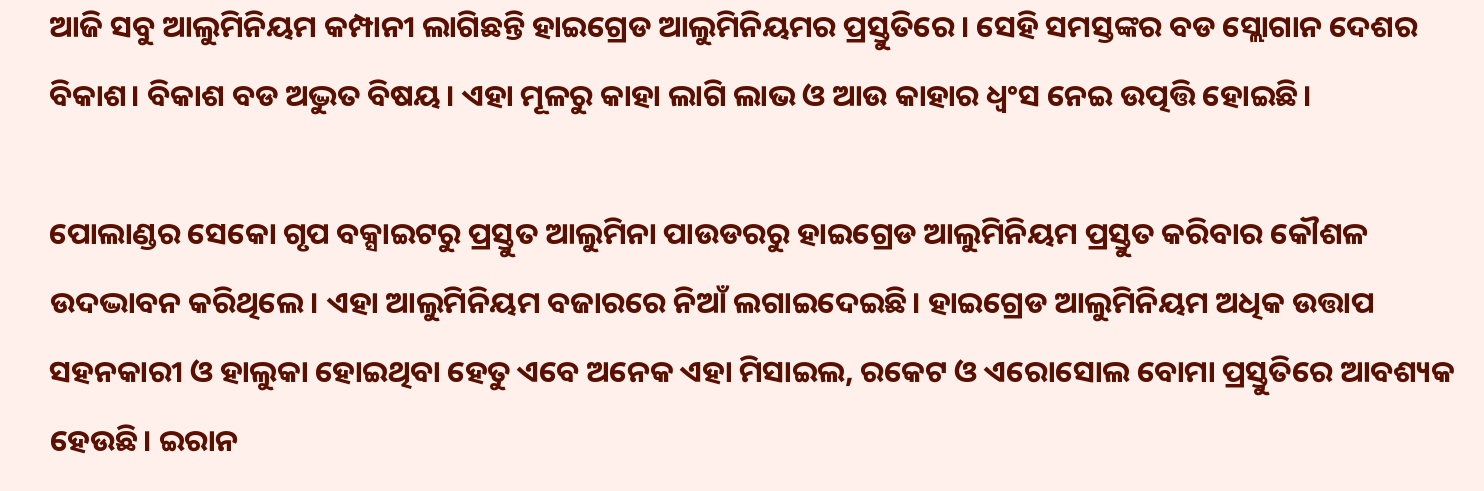ଆଜି ସବୁ ଆଲୁମିନିୟମ କମ୍ପାନୀ ଲାଗିଛନ୍ତି ହାଇଗ୍ରେଡ ଆଲୁମିନିୟମର ପ୍ରସ୍ତୁତିରେ। ସେହି ସମସ୍ତଙ୍କର ବଡ ସ୍ଲୋଗାନ ଦେଶର ବିକାଶ। ବିକାଶ ବଡ ଅଦ୍ଭୁତ ବିଷୟ। ଏହା ମୂଳରୁ କାହା ଲାଗି ଲାଭ ଓ ଆଉ କାହାର ଧ୍ଵଂସ ନେଇ ଉତ୍ପତ୍ତି ହୋଇଛି।

ପୋଲାଣ୍ଡର ସେକୋ ଗୃପ ବକ୍ସାଇଟରୁ ପ୍ରସ୍ତୁତ ଆଲୁମିନା ପାଉଡରରୁ ହାଇଗ୍ରେଡ ଆଲୁମିନିୟମ ପ୍ରସ୍ତୁତ କରିବାର କୌଶଳ ଉଦଦ୍ଭାବନ କରିଥିଲେ। ଏହା ଆଲୁମିନିୟମ ବଜାରରେ ନିଆଁ ଲଗାଇଦେଇଛି। ହାଇଗ୍ରେଡ ଆଲୁମିନିୟମ ଅଧିକ ଉତ୍ତାପ ସହନକାରୀ ଓ ହାଲୁକା ହୋଇଥିବା ହେତୁ ଏବେ ଅନେକ ଏହା ମିସାଇଲ, ରକେଟ ଓ ଏରୋସୋଲ ବୋମା ପ୍ରସ୍ତୁତିରେ ଆବଶ୍ୟକ ହେଉଛି। ଇରାନ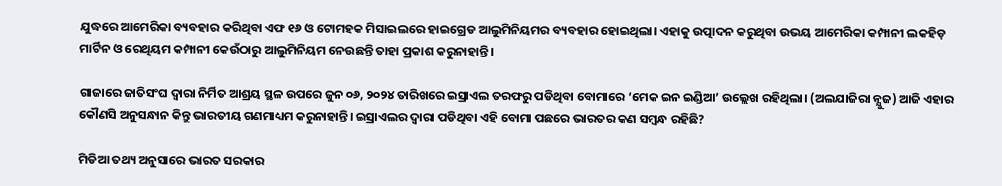ଯୁଦ୍ଧରେ ଆମେରିକା ବ୍ୟବହାର କରିଥିବା ଏଫ ୧୬ ଓ ଟୋମହକ ମିସାଇଲରେ ହାଇଗ୍ରେଡ ଆଲୁମିନିୟମର ବ୍ୟବହାର ହୋଇଥିଲା। ଏହାକୁ ଉତ୍ପାଦନ କରୁଥିବା ଉଭୟ ଆମେରିକା କମ୍ପାନୀ ଲକହିଡ଼ ମାର୍ଟିନ ଓ ରେଥିୟମ କମ୍ପାନୀ କେଉଁଠାରୁ ଆଲୁମିନିୟମ ନେଉଛନ୍ତି ତାହା ପ୍ରକାଶ କରୁନାହାନ୍ତି।

ଗାଜାରେ ଜାତିସଂଘ ଦ୍ଵାରା ନିର୍ମିତ ଆଶ୍ରୟ ସ୍ଥଳ ଉପରେ ଜୁନ ୦୬, ୨୦୨୪ ତାରିଖରେ ଇସ୍ରାଏଲ ତରଫରୁ ପଡିଥିବା ବୋମାରେ ‘ମେକ ଇନ ଇଣ୍ଡିଆ’ ଉଲ୍ଲେଖ ରହିଥିଲା। (ଅଲଯାଜିରା ନ୍ଯୁଜ) ଆଜି ଏହାର କୌଣସି ଅନୁସନ୍ଧାନ କିନ୍ତୁ ଭାରତୀୟ ଗଣମାଧ୍ୟମ କରୁନାହାନ୍ତି। ଇସ୍ରାଏଲର ଦ୍ଵାରା ପଡିଥିବା ଏହି ବୋମା ପଛରେ ଭାରତର କଣ ସମ୍ବନ୍ଧ ରହିଛି?

ମିଡିଆ ତଥ୍ୟ ଅନୁସାରେ ଭାରତ ସରକାର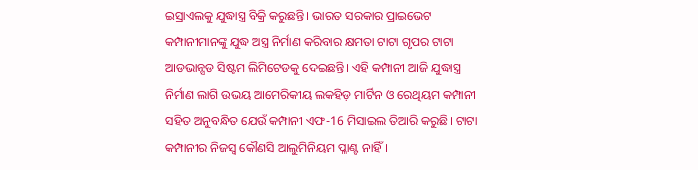ଇସ୍ରାଏଲକୁ ଯୁଦ୍ଧାସ୍ତ୍ର ବିକ୍ରି କରୁଛନ୍ତି। ଭାରତ ସରକାର ପ୍ରାଇଭେଟ କମ୍ପାନୀମାନଙ୍କୁ ଯୁଦ୍ଧ ଅସ୍ତ୍ର ନିର୍ମାଣ କରିବାର କ୍ଷମତା ଟାଟା ଗୃପର ଟାଟା ଆଡଭାନ୍ସଡ ସିଷ୍ଟମ ଲିମିଟେଡକୁ ଦେଇଛନ୍ତି। ଏହି କମ୍ପାନୀ ଆଜି ଯୁଦ୍ଧାସ୍ତ୍ର ନିର୍ମାଣ ଲାଗି ଉଭୟ ଆମେରିକୀୟ ଲକହିଡ଼ ମାର୍ଟିନ ଓ ରେଥିୟମ କମ୍ପାନୀ ସହିତ ଅନୁବନ୍ଧିତ ଯେଉଁ କମ୍ପାନୀ ଏଫ-16 ମିସାଇଲ ତିଆରି କରୁଛି। ଟାଟା କମ୍ପାନୀର ନିଜସ୍ଵ କୌଣସି ଆଲୁମିନିୟମ ପ୍ଳାଣ୍ଟ ନାହିଁ।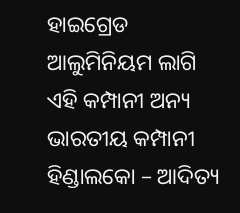ହାଇଗ୍ରେଡ ଆଲୁମିନିୟମ ଲାଗି ଏହି କମ୍ପାନୀ ଅନ୍ୟ ଭାରତୀୟ କମ୍ପାନୀ ହିଣ୍ଡାଲକୋ – ଆଦିତ୍ୟ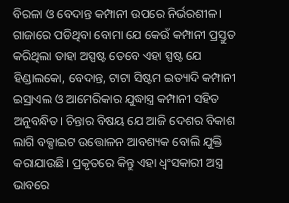ବିରଳା ଓ ବେଦାନ୍ତ କମ୍ପାନୀ ଉପରେ ନିର୍ଭରଶୀଳ। ଗାଜାରେ ପଡିଥିବା ବୋମା ଯେ କେଉଁ କମ୍ପାନୀ ପ୍ରସ୍ତୁତ କରିଥିଲା ତାହା ଅସ୍ପଷ୍ଟ ତେବେ ଏହା ସ୍ପଷ୍ଟ ଯେ ହିଣ୍ଡାଲକୋ, ବେଦାନ୍ତ, ଟାଟା ସିଷ୍ଟମ ଇତ୍ୟାଦି କମ୍ପାନୀ ଇସ୍ରାଏଲ ଓ ଆମେରିକାର ଯୁଦ୍ଧାସ୍ତ୍ର କମ୍ପାନୀ ସହିତ ଅନୁବନ୍ଧିତ। ଚିନ୍ତାର ବିଷୟ ଯେ ଆଜି ଦେଶର ବିକାଶ ଲାଗି ବକ୍ସାଇଟ ଉତ୍ତୋଳନ ଆବଶ୍ୟକ ବୋଲି ଯୁକ୍ତି କରାଯାଉଛି। ପ୍ରକୃତରେ କିନ୍ତୁ ଏହା ଧ୍ବଂସକାରୀ ଅସ୍ତ୍ର ଭାବରେ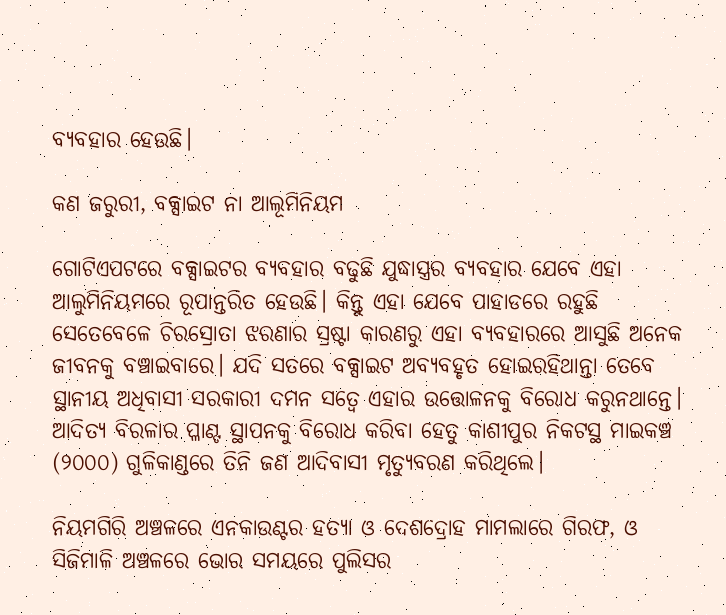ବ୍ୟବହାର ହେଉଛି।

କଣ ଜରୁରୀ, ବକ୍ସାଇଟ ନା ଆଲୂମିନିୟମ

ଗୋଟିଏପଟରେ ବକ୍ସାଇଟର ବ୍ୟବହାର ବଢୁଛି ଯୁଦ୍ଧାସ୍ତ୍ରର ବ୍ୟବହାର ଯେବେ ଏହା ଆଲୁମିନିୟମରେ ରୂପାନ୍ତରିତ ହେଉଛି। କିନ୍ତୁ ଏହା ଯେବେ ପାହାଡରେ ରହୁଛି ସେତେବେଳେ ଚିରସ୍ରୋତା ଝରଣାର ସ୍ରଷ୍ଟା କାରଣରୁ ଏହା ବ୍ଯବହାରରେ ଆସୁଛି ଅନେକ ଜୀବନକୁ ବଞ୍ଚାଇବାରେ। ଯଦି ସତରେ ବକ୍ସାଇଟ ଅବ୍ୟବହୃତ ହୋଇରହିଥାନ୍ତା ତେବେ ସ୍ଥାନୀୟ ଅଧିବାସୀ ସରକାରୀ ଦମନ ସତ୍ବେ ଏହାର ଉତ୍ତୋଳନକୁ ବିରୋଧ କରୁନଥାନ୍ତେ। ଆଦିତ୍ଯ ବିରଳାର ପ୍ଳାଣ୍ଟ ସ୍ଥାପନକୁ ବିରୋଧ କରିବା ହେତୁ କାଶୀପୁର ନିକଟସ୍ଥ ମାଇକଞ୍ଚ (୨୦୦୦) ଗୁଳିକାଣ୍ଡରେ ତିନି ଜଣ ଆଦିବାସୀ ମୃତ୍ୟୁବରଣ କରିଥିଲେ।

ନିୟମଗିରି ଅଞ୍ଚଳରେ ଏନକାଉଣ୍ଟର ହତ୍ୟା ଓ ଦେଶଦ୍ରୋହ ମାମଲାରେ ଗିରଫ, ଓ ସିଜିମାଳି ଅଞ୍ଚଳରେ ଭୋର ସମୟରେ ପୁଲିସର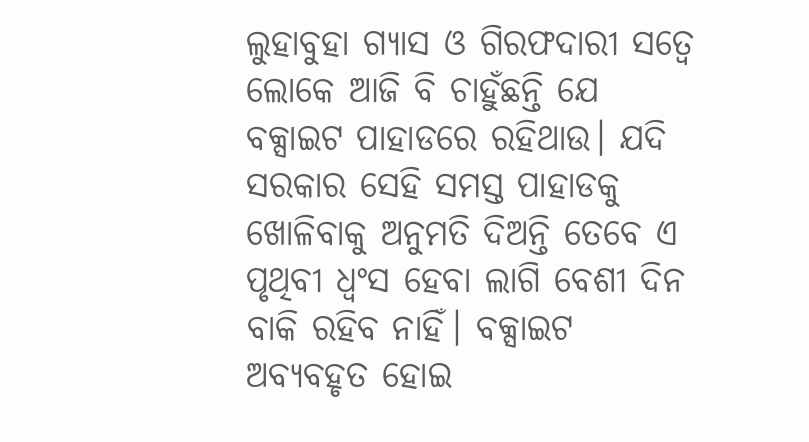ଲୁହାବୁହା ଗ୍ଯାସ ଓ ଗିରଫଦାରୀ ସତ୍ବେ ଲୋକେ ଆଜି ବି ଚାହୁଁଛନ୍ତି ଯେ ବକ୍ସାଇଟ ପାହାଡରେ ରହିଥାଉ। ଯଦି ସରକାର ସେହି ସମସ୍ତ ପାହାଡକୁ ଖୋଳିବାକୁ ଅନୁମତି ଦିଅନ୍ତି ତେବେ ଏ ପୃଥିବୀ ଧ୍ଵଂସ ହେବା ଲାଗି ବେଶୀ ଦିନ ବାକି ରହିବ ନାହିଁ। ବକ୍ସାଇଟ ଅବ୍ୟବହୃତ ହୋଇ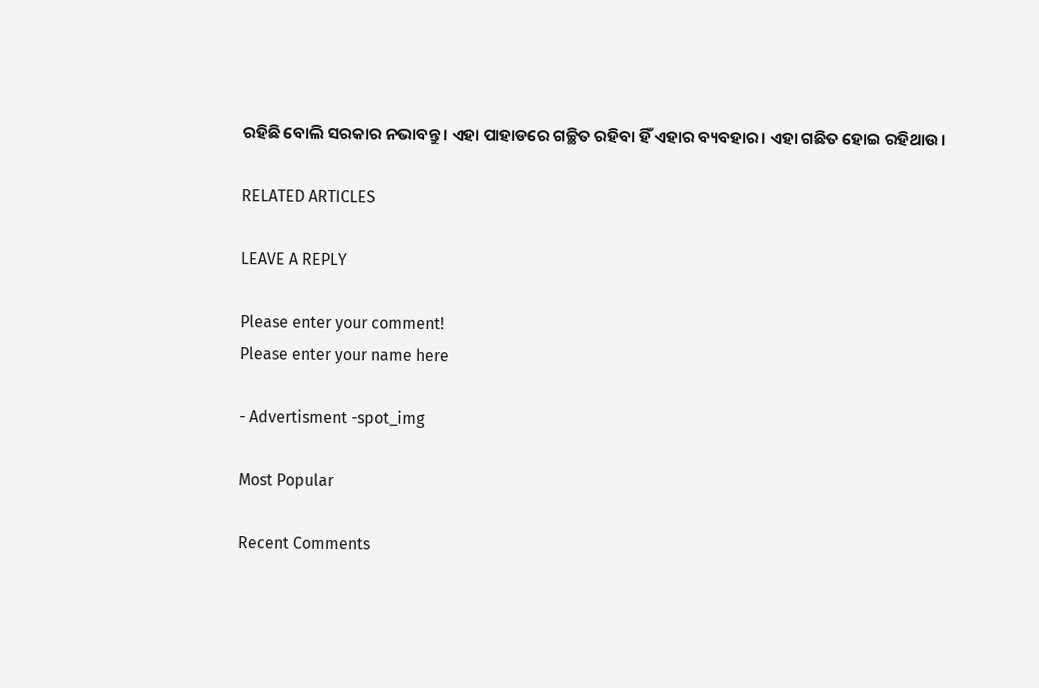ରହିଛି ବୋଲି ସରକାର ନଭାବନ୍ତୁ। ଏହା ପାହାଡରେ ଗଚ୍ଛିତ ରହିବା ହିଁ ଏହାର ବ୍ୟବହାର। ଏହା ଗଛିତ ହୋଇ ରହିଥାଉ।

RELATED ARTICLES

LEAVE A REPLY

Please enter your comment!
Please enter your name here

- Advertisment -spot_img

Most Popular

Recent Comments